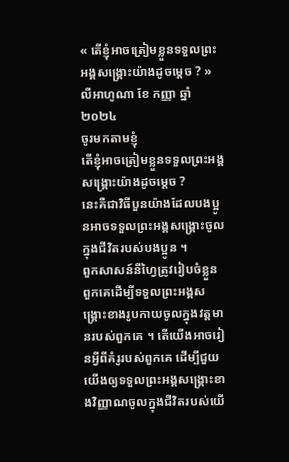« តើខ្ញុំអាចត្រៀមខ្លួនទទួលព្រះអង្គសង្គ្រោះយ៉ាងដូចម្ដេច ? » លីអាហូណា ខែ កញ្ញា ឆ្នាំ ២០២៤
ចូរមកតាមខ្ញុំ
តើខ្ញុំអាចត្រៀមខ្លួនទទួលព្រះអង្គសង្គ្រោះយ៉ាងដូចម្ដេច ?
នេះគឺជាវិធីបួនយ៉ាងដែលបងប្អូនអាចទទួលព្រះអង្គសង្គ្រោះចូលក្នុងជីវិតរបស់បងប្អូន ។
ពួកសាសន៍នីហ្វៃត្រូវរៀបចំខ្លួនពួកគេដើម្បីទទួលព្រះអង្គសង្រ្គោះខាងរូបកាយចូលក្នុងវត្តមានរបស់ពួកគេ ។ តើយើងអាចរៀនអ្វីពីគំរូរបស់ពួកគេ ដើម្បីជួយយើងឲ្យទទួលព្រះអង្គសង្គ្រោះខាងវិញ្ញាណចូលក្នុងជីវិតរបស់យើ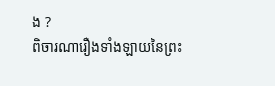ង ?
ពិចារណារឿងទាំងឡាយនៃព្រះ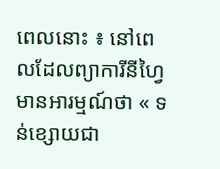ពេលនោះ ៖ នៅពេលដែលព្យាការីនីហ្វៃមានអារម្មណ៍ថា « ទន់ខ្សោយជា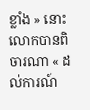ខ្លាំង » នោះលោកបានពិចារណា « ដល់ការណ៍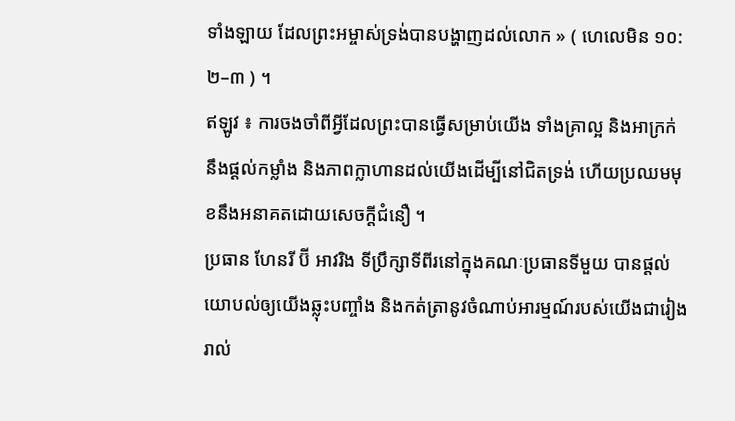ទាំងឡាយ ដែលព្រះអម្ចាស់ទ្រង់បានបង្ហាញដល់លោក » ( ហេលេមិន ១០:២–៣ ) ។
ឥឡូវ ៖ ការចងចាំពីអ្វីដែលព្រះបានធ្វើសម្រាប់យើង ទាំងគ្រាល្អ និងអាក្រក់ នឹងផ្ដល់កម្លាំង និងភាពក្លាហានដល់យើងដើម្បីនៅជិតទ្រង់ ហើយប្រឈមមុខនឹងអនាគតដោយសេចក្ដីជំនឿ ។
ប្រធាន ហែនរី ប៊ី អាវរិង ទីប្រឹក្សាទីពីរនៅក្នុងគណៈប្រធានទីមួយ បានផ្ដល់យោបល់ឲ្យយើងឆ្លុះបញ្ចាំង និងកត់ត្រានូវចំណាប់អារម្មណ៍របស់យើងជារៀងរាល់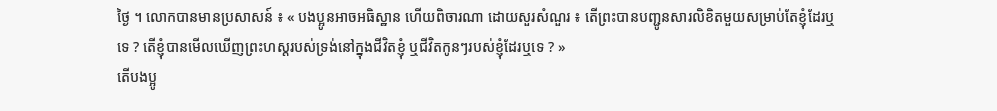ថ្ងៃ ។ លោកបានមានប្រសាសន៍ ៖ « បងប្អូនអាចអធិស្ឋាន ហើយពិចារណា ដោយសួរសំណួរ ៖ តើព្រះបានបញ្ជូនសារលិខិតមួយសម្រាប់តែខ្ញុំដែរឬទេ ? តើខ្ញុំបានមើលឃើញព្រះហស្តរបស់ទ្រង់នៅក្នុងជីវិតខ្ញុំ ឬជីវិតកូនៗរបស់ខ្ញុំដែរឬទេ ? »
តើបងប្អូ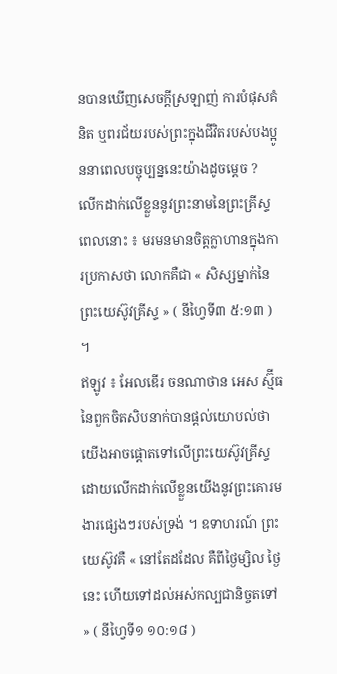នបានឃើញសេចក្ដីស្រឡាញ់ ការបំផុសគំនិត ឬពរជ័យរបស់ព្រះក្នុងជីវិតរបស់បងប្អូននាពេលបច្ចុប្បន្ននេះយ៉ាងដូចម្ដេច ?
លើកដាក់លើខ្លួននូវព្រះនាមនៃព្រះគ្រីស្ទ
ពេលនោះ ៖ មរមនមានចិត្តក្លាហានក្នុងការប្រកាសថា លោកគឺជា « សិស្សម្នាក់នៃព្រះយេស៊ូវគ្រីស្ទ » ( នីហ្វៃទី៣ ៥:១៣ ) ។
ឥឡូវ ៖ អែលឌើរ ចនណាថាន អេស ស្ម៊ីធ នៃពួកចិតសិបនាក់បានផ្ដល់យោបល់ថា យើងអាចផ្តោតទៅលើព្រះយេស៊ូវគ្រីស្ទដោយលើកដាក់លើខ្លួនយើងនូវព្រះគោរមងារផ្សេងៗរបស់ទ្រង់ ។ ឧទាហរណ៍ ព្រះយេស៊ូវគឺ « នៅតែដដែល គឺពីថ្ងៃម្សិល ថ្ងៃនេះ ហើយទៅដល់អស់កល្បជានិច្ចតទៅ » ( នីហ្វៃទី១ ១០:១៨ )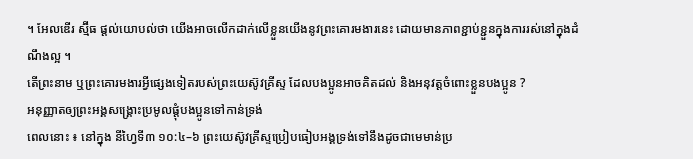។ អែលឌើរ ស្ម៊ីធ ផ្ដល់យោបល់ថា យើងអាចលើកដាក់លើខ្លួនយើងនូវព្រះគោរមងារនេះ ដោយមានភាពខ្ជាប់ខ្ជួនក្នុងការរស់នៅក្នុងដំណឹងល្អ ។
តើព្រះនាម ឬព្រះគោរមងារអ្វីផ្សេងទៀតរបស់ព្រះយេស៊ូវគ្រីស្ទ ដែលបងប្អូនអាចគិតដល់ និងអនុវត្តចំពោះខ្លួនបងប្អូន ?
អនុញ្ញាតឲ្យព្រះអង្គសង្គ្រោះប្រមូលផ្ដុំបងប្អូនទៅកាន់ទ្រង់
ពេលនោះ ៖ នៅក្នុង នីហ្វៃទី៣ ១០:៤–៦ ព្រះយេស៊ូវគ្រីស្ទប្រៀបធៀបអង្គទ្រង់ទៅនឹងដូចជាមេមាន់ប្រ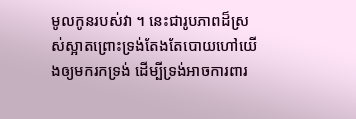មូលកូនរបស់វា ។ នេះជារូបភាពដ៏ស្រស់ស្អាតព្រោះទ្រង់តែងតែបោយហៅយើងឲ្យមករកទ្រង់ ដើម្បីទ្រង់អាចការពារ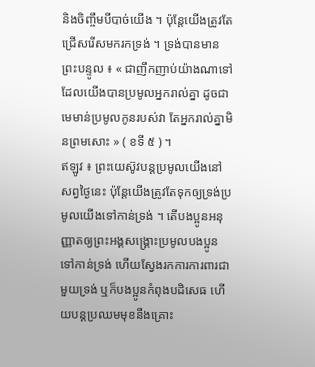និងចិញ្ចឹមបីបាច់យើង ។ ប៉ុន្តែយើងត្រូវតែជ្រើសរើសមករកទ្រង់ ។ ទ្រង់បានមានព្រះបន្ទូល ៖ « ជាញឹកញាប់យ៉ាងណាទៅ ដែលយើងបានប្រមូលអ្នករាល់គ្នា ដូចជាមេមាន់ប្រមូលកូនរបស់វា តែអ្នករាល់គ្នាមិនព្រមសោះ » ( ខទី ៥ ) ។
ឥឡូវ ៖ ព្រះយេស៊ូវបន្ដប្រមូលយើងនៅសព្វថ្ងៃនេះ ប៉ុន្តែយើងត្រូវតែទុកឲ្យទ្រង់ប្រមូលយើងទៅកាន់ទ្រង់ ។ តើបងប្អូនអនុញ្ញាតឲ្យព្រះអង្គសង្គ្រោះប្រមូលបងប្អូនទៅកាន់ទ្រង់ ហើយស្វែងរកការការពារជាមួយទ្រង់ ឬក៏បងប្អូនកំពុងបដិសេធ ហើយបន្តប្រឈមមុខនឹងគ្រោះ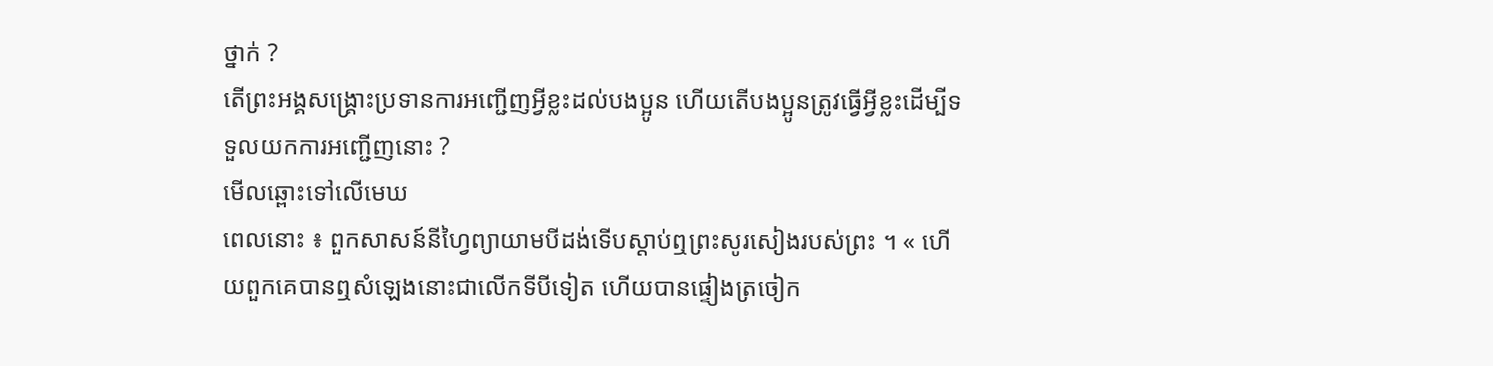ថ្នាក់ ?
តើព្រះអង្គសង្គ្រោះប្រទានការអញ្ជើញអ្វីខ្លះដល់បងប្អូន ហើយតើបងប្អូនត្រូវធ្វើអ្វីខ្លះដើម្បីទទួលយកការអញ្ជើញនោះ ?
មើលឆ្ពោះទៅលើមេឃ
ពេលនោះ ៖ ពួកសាសន៍នីហ្វៃព្យាយាមបីដង់ទើបស្តាប់ឮព្រះសូរសៀងរបស់ព្រះ ។ « ហើយពួកគេបានឮសំឡេងនោះជាលើកទីបីទៀត ហើយបានផ្ទៀងត្រចៀក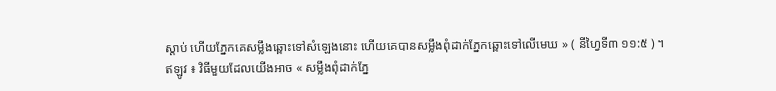ស្ដាប់ ហើយភ្នែកគេសម្លឹងឆ្ពោះទៅសំឡេងនោះ ហើយគេបានសម្លឹងពុំដាក់ភ្នែកឆ្ពោះទៅលើមេឃ » ( នីហ្វៃទី៣ ១១:៥ ) ។
ឥឡូវ ៖ វិធីមួយដែលយើងអាច « សម្លឹងពុំដាក់ភ្នែ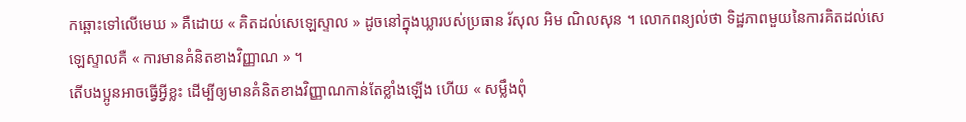កឆ្ពោះទៅលើមេឃ » គឺដោយ « គិតដល់សេឡេស្ទាល » ដូចនៅក្នុងឃ្លារបស់ប្រធាន រ័សុល អិម ណិលសុន ។ លោកពន្យល់ថា ទិដ្ឋភាពមួយនៃការគិតដល់សេឡេស្ទាលគឺ « ការមានគំនិតខាងវិញ្ញាណ » ។
តើបងប្អូនអាចធ្វើអ្វីខ្លះ ដើម្បីឲ្យមានគំនិតខាងវិញ្ញាណកាន់តែខ្លាំងឡើង ហើយ « សម្លឹងពុំ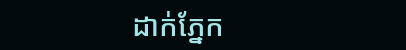ដាក់ភ្នែក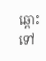ឆ្ពោះទៅ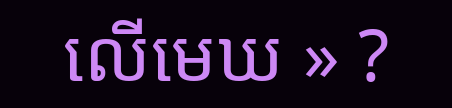លើមេឃ » ?